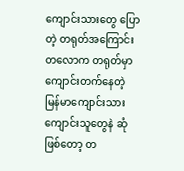ကျောင်းသားတွေ ပြောတဲ့ တရုတ်အကြောင်း
တလောက တရုတ်မှာ ကျောင်းတက်နေတဲ့ မြန်မာကျောင်းသားကျောင်းသူတွေနဲ ဆုံဖြစ်တော့ တ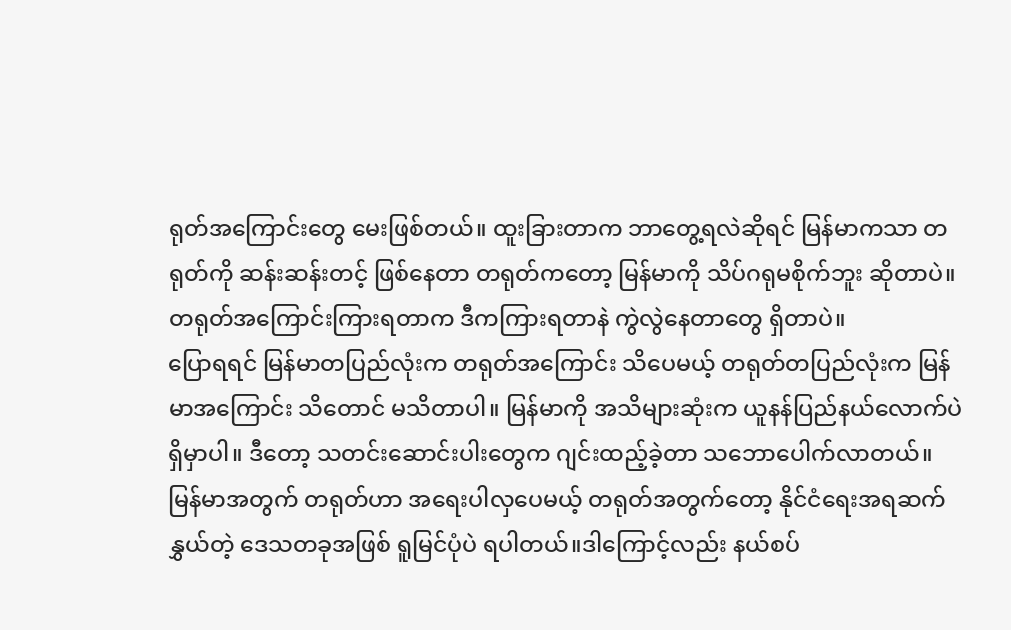ရုတ်အကြောင်းတွေ မေးဖြစ်တယ်။ ထူးခြားတာက ဘာတွေ့ရလဲဆိုရင် မြန်မာကသာ တရုတ်ကို ဆန်းဆန်းတင့် ဖြစ်နေတာ တရုတ်ကတော့ မြန်မာကို သိပ်ဂရုမစိုက်ဘူး ဆိုတာပဲ။တရုတ်အကြောင်းကြားရတာက ဒီကကြားရတာနဲ ကွဲလွဲနေတာတွေ ရှိတာပဲ။
ပြောရရင် မြန်မာတပြည်လုံးက တရုတ်အကြောင်း သိပေမယ့် တရုတ်တပြည်လုံးက မြန်မာအကြောင်း သိတောင် မသိတာပါ။ မြန်မာကို အသိများဆုံးက ယူနန်ပြည်နယ်လောက်ပဲ ရှိမှာပါ။ ဒီတော့ သတင်းဆောင်းပါးတွေက ဂျင်းထည့်ခဲ့တာ သဘောပေါက်လာတယ်။
မြန်မာအတွက် တရုတ်ဟာ အရေးပါလှပေမယ့် တရုတ်အတွက်တော့ နိုင်ငံရေးအရဆက်နွှယ်တဲ့ ဒေသတခုအဖြစ် ရူမြင်ပုံပဲ ရပါတယ်။ဒါကြောင့်လည်း နယ်စပ်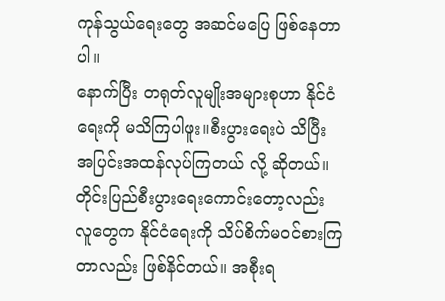ကုန်သွယ်ရေးတွေ အဆင်မပြေ ဖြစ်နေတာပါ။
နောက်ပြီး တရုတ်လူမျိုးအများစုဟာ နိုင်ငံရေးကို မသိကြပါဖူး။စီးပွားရေးပဲ သိပြီး အပြင်းအထန်လုပ်ကြတယ် လို့ ဆိုတယ်။ တိုင်းပြည်စီးပွားရေးကောင်းတော့လည်း လူတွေက နိုင်ငံရေးကို သိပ်စိက်မဝင်စားကြတာလည်း ဖြစ်နိင်တယ်။ အစီုးရ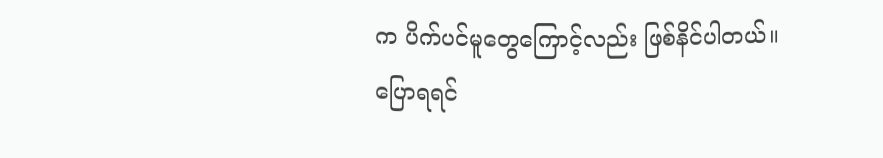က ပိက်ပင်မူတွေကြောင့်လည်း ဖြစ်နိင်ပါတယ်။
ပြောရရင်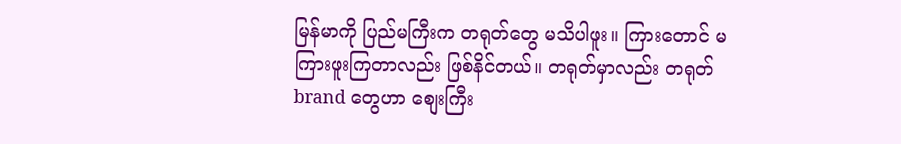မြန်မာကို ပြည်မကြီးက တရုတ်တွေ မသိပါဖူး။ ကြားတောင် မကြားဖူးကြတာလည်း ဖြစ်နိင်တယ်။ တရုတ်မှာလည်း တရုတ် brand တွေဟာ စျေးကြီး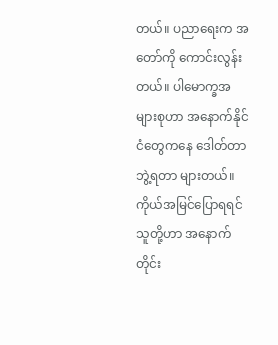တယ်။ ပညာရေးက အတော်ကို ကောင်းလွန်းတယ်။ ပါမောက္ခအများစုဟာ အနောက်နိုင်ငံတွေကနေ ဒေါတ်တာဘွဲ့ရတာ များတယ်။
ကိုယ်အမြင်ပြောရရင် သူတို့ဟာ အနောက်တိုင်း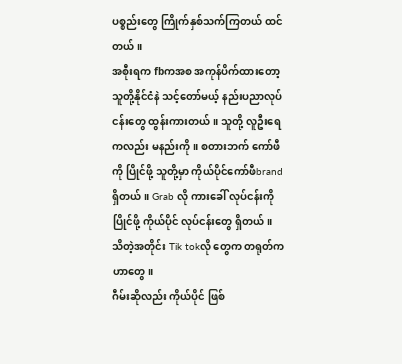ပစ္စည်းတွေ ကြိုက်နှစ်သက်ကြတယ် ထင်တယ်။
အစီုးရက fbကအစ အကုန်ပိက်ထားတော့ သူတို့နိုင်ငံနဲ သင့်တော်မယ့် နည်းပညာလုပ်ငန်းတွေ ထွန်းကားတယ်။ သူတို့ လူဦးရေကလည်း မနည်းကို။ စတားဘက် ကော်ဖီကို ပြိုင်ဖို့ သူတို့မှာ ကိုယ်ပိုင်ကော်ဖီbrand ရှိတယ်။ Grab လို ကားခေါ် လုပ်ငန်းကို ပြိုင်ဖို့ ကိုယ်ပိုင် လုပ်ငန်းတွေ ရှိတယ်။
သိတဲ့အတိုင်း Tik tokလို တွေက တရုတ်ကဟာတွေ။
ဂီမ်းဆိုလည်း ကိုယ်ပိုင် ဖြစ်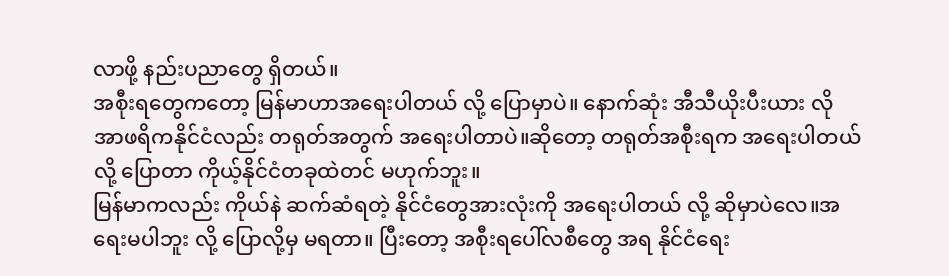လာဖို့ နည်းပညာတွေ ရှိတယ်။
အစီုးရတွေကတော့ မြန်မာဟာအရေးပါတယ် လို့ ပြောမှာပဲ။ နောက်ဆုံး အီသီယိုးပီးယား လို အာဖရိကနိုင်ငံလည်း တရုတ်အတွက် အရေးပါတာပဲ။ဆိုတော့ တရုတ်အစီုးရက အရေးပါတယ်လို့ ပြောတာ ကိုယ့်နိုင်ငံတခုထဲတင် မဟုက်ဘူး။
မြန်မာကလည်း ကိုယ်နဲ ဆက်ဆံရတဲ့ နိုင်ငံတွေအားလုံးကို အရေးပါတယ် လို့ ဆိုမှာပဲလေ။အရေးမပါဘူး လို့ ပြောလို့မှ မရတာ။ ပြီးတော့ အစီုးရပေါ်လစီတွေ အရ နိုင်ငံရေး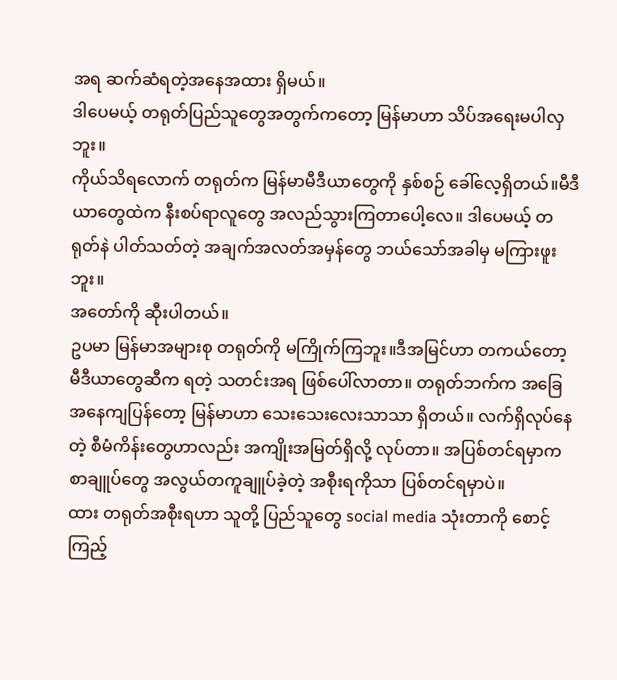အရ ဆက်ဆံရတဲ့အနေအထား ရှိမယ်။
ဒါပေမယ့် တရုတ်ပြည်သူတွေအတွက်ကတော့ မြန်မာဟာ သိပ်အရေးမပါလှဘူး။
ကိုယ်သိရလောက် တရုတ်က မြန်မာမီဒီယာတွေကို နှစ်စဉ် ခေါ်လေ့ရှိတယ်။မီဒီယာတွေထဲက နီးစပ်ရာလူတွေ အလည်သွားကြတာပေါ့လေ။ ဒါပေမယ့် တရုတ်နဲ ပါတ်သတ်တဲ့ အချက်အလတ်အမှန်တွေ ဘယ်သော်အခါမှ မကြားဖူးဘူး။
အတော်ကို ဆီုးပါတယ်။
ဥပမာ မြန်မာအများစု တရုတ်ကို မကြိုက်ကြဘူး။ဒီအမြင်ဟာ တကယ်တော့ မီဒီယာတွေဆီက ရတဲ့ သတင်းအရ ဖြစ်ပေါ်လာတာ။ တရုတ်ဘက်က အခြေအနေကျပြန်တော့ မြန်မာဟာ သေးသေးလေးသာသာ ရှိတယ်။ လက်ရှိလုပ်နေတဲ့ စီမံကိန်းတွေဟာလည်း အကျိုးအမြတ်ရှိလို့ လုပ်တာ။ အပြစ်တင်ရမှာက စာချူပ်တွေ အလွယ်တကူချူပ်ခဲ့တဲ့ အစီုးရကိုသာ ပြစ်တင်ရမှာပဲ။
ထား တရုတ်အစီုးရဟာ သူတို့ ပြည်သူတွေ social media သုံးတာကို စောင့်ကြည့်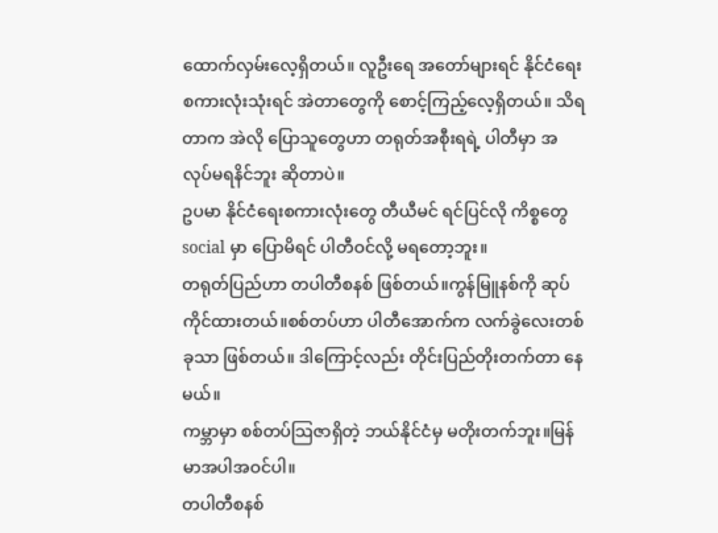ထောက်လှမ်းလေ့ရှိတယ်။ လူဦးရေ အတော်များရင် နိုင်ငံရေးစကားလုံးသုံးရင် အဲတာတွေကို စောင့်ကြည့်လေ့ရှိတယ်။ သိရတာက အဲလို ပြောသူတွေဟာ တရုတ်အစီုးရရဲ့ ပါတီမှာ အလုပ်မရနိင်ဘူး ဆိုတာပဲ။
ဥပမာ နိုင်ငံရေးစကားလုံးတွေ တီယီမင် ရင်ပြင်လို ကိစ္စတွေ social မှာ ပြောမိရင် ပါတီဝင်လို့ မရတော့ဘူး။
တရုတ်ပြည်ဟာ တပါတီစနစ် ဖြစ်တယ်။ကွန်မြူနစ်ကို ဆုပ်ကိုင်ထားတယ်။စစ်တပ်ဟာ ပါတီအောက်က လက်ခွဲလေးတစ်ခုသာ ဖြစ်တယ်။ ဒါကြောင့်လည်း တိုင်းပြည်တိုးတက်တာ နေမယ်။
ကမ္ဘာမှာ စစ်တပ်သြဇာရှိတဲ့ ဘယ်နိုင်ငံမှ မတိုးတက်ဘူး။မြန်မာအပါအဝင်ပါ။
တပါတီစနစ်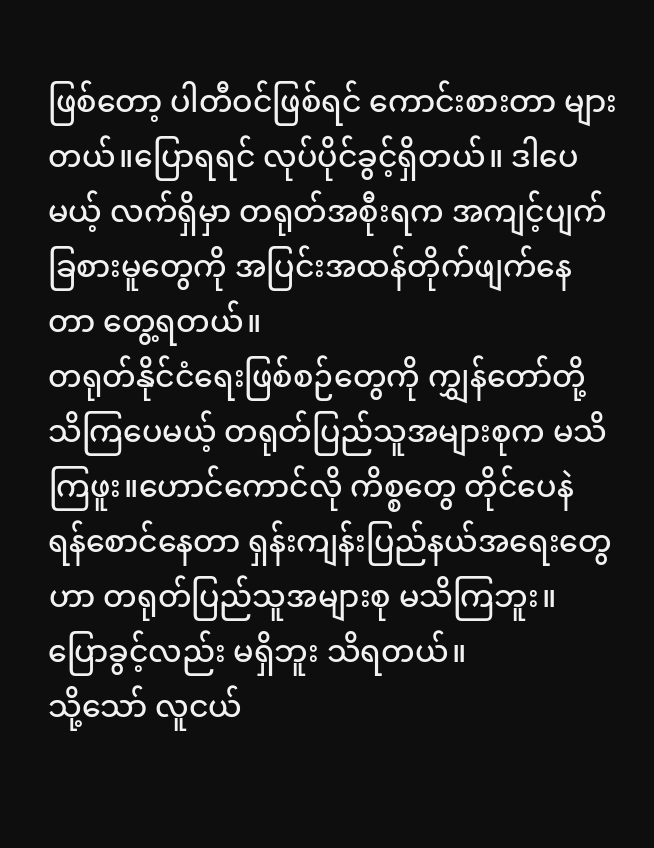ဖြစ်တော့ ပါတီဝင်ဖြစ်ရင် ကောင်းစားတာ များတယ်။ပြောရရင် လုပ်ပိုင်ခွင့်ရှိတယ်။ ဒါပေမယ့် လက်ရှိမှာ တရုတ်အစီုးရက အကျင့်ပျက်ခြစားမူတွေကို အပြင်းအထန်တိုက်ဖျက်နေတာ တွေ့ရတယ်။
တရုတ်နိုင်ငံရေးဖြစ်စဉ်တွေကို ကျွှန်တော်တို့ သိကြပေမယ့် တရုတ်ပြည်သူအများစုက မသိကြဖူး။ဟောင်ကောင်လို ကိစ္စတွေ တိုင်ပေနဲ ရန်စောင်နေတာ ရှန်းကျန်းပြည်နယ်အရေးတွေဟာ တရုတ်ပြည်သူအများစု မသိကြဘူး။
ပြောခွင့်လည်း မရှိဘူး သိရတယ်။
သို့သော် လူငယ်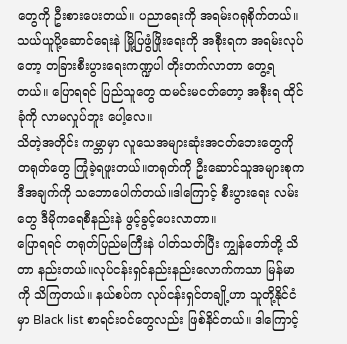တွေကို ဦးစားပေးတယ်။ ပညာရေးကို အရမ်းဂရုစိုက်တယ်။ သယ်ယူပို့ဆောင်ရေးနဲ မြို့ပြဖွံဖြိုးရေးကို အစီုးရက အရမ်းလုပ်တော့ တခြားစီးပွားရေးကဏ္ဍပါ တိုးတက်လာတာ တွေ့ရတယ်။ ပြောရရင် ပြည်သူတွေ ထမင်းမငတ်တော့ အစီုးရ ထိုင်ခုံကို လာမလှုပ်ဘူး ပေါ့လေ။
သိတဲ့အတိုင်း ကမ္ဘာမှာ လူသေအများဆုံးအငတ်ဘေးတွေကို တရုတ်တွေ ကြုံခဲ့ရဖူးတယ်။တရုတ်ကို ဦးဆောင်သူအများစုက ဒီအချက်ကို သဘောပေါက်တယ်။ဒါကြောင့် စီးပွားရေး လမ်းတွေ ဒီမိုကရေစီနည်းနဲ ဖွင့်ခွင့်ပေးလာတာ။
ပြောရရင် တရုတ်ပြည်မကြီးနဲ ပါတ်သတ်ပြီး ကျွှန်တော်တို့ သိတာ နည်းတယ်။လုပ်ငန်းရှင်နည်းနည်းလောက်ကသာ မြန်မာကို သိကြတယ်။ နယ်စပ်က လုပ်ငန်းရှင်တချို့ဟာ သူတို့နိုင်ငံမှာ Black list စာရင်းဝင်တွေလည်း ဖြစ်နိင်တယ်။ ဒါကြောင့်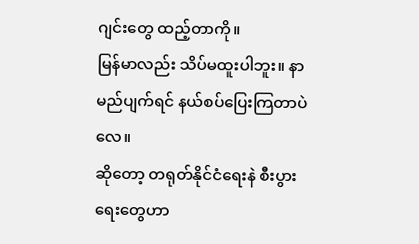ဂျင်းတွေ ထည့်တာကို။
မြန်မာလည်း သိပ်မထူးပါဘူး။ နာမည်ပျက်ရင် နယ်စပ်ပြေးကြတာပဲလေ။
ဆိုတော့ တရုတ်နိုင်ငံရေးနဲ စီးပွားရေးတွေဟာ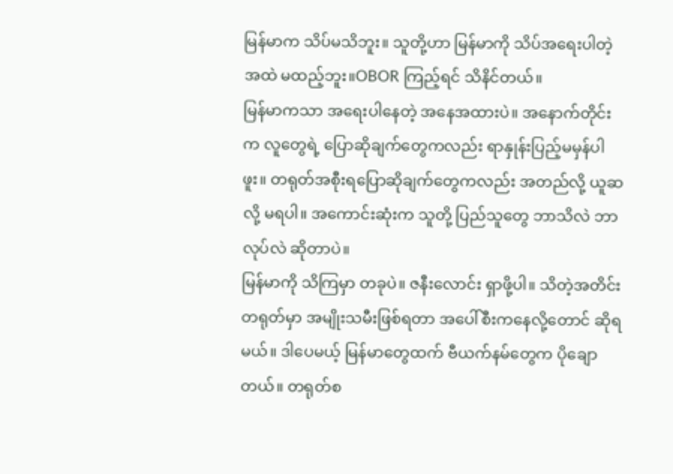မြန်မာက သိပ်မသိဘူး။ သူတို့ဟာ မြန်မာကို သိပ်အရေးပါတဲ့အထဲ မထည့်ဘူး။OBOR ကြည့်ရင် သိနိင်တယ်။
မြန်မာကသာ အရေးပါနေတဲ့ အနေအထားပဲ။ အနောက်တိုင်းက လူတွေရဲ့ ပြောဆိုချက်တွေကလည်း ရာနှုန်းပြည့်မမှန်ပါဖူး။ တရုတ်အစီုးရပြောဆိုချက်တွေကလည်း အတည်လို့ ယူဆလို့ မရပါ။ အကောင်းဆုံးက သူတို့ ပြည်သူတွေ ဘာသိလဲ ဘာလုပ်လဲ ဆိုတာပဲ။
မြန်မာကို သိကြမှာ တခုပဲ။ ဇနီးလောင်း ရှာဖို့ပါ။ သိတဲ့အတိင်း တရုတ်မှာ အမျိုးသမီးဖြစ်ရတာ အပေါ်စီးကနေလို့တောင် ဆိုရမယ်။ ဒါပေမယ့် မြန်မာတွေထက် ဗီယက်နမ်တွေက ပိုချောတယ်။ တရုတ်စ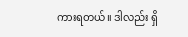ကားရတယ်။ ဒါလည်း ရှိ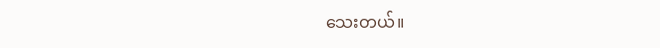သေးတယ်။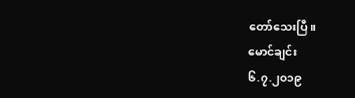တော်သေးပြီ။
မောင်ချင်း
၆.၇.၂၀၁၉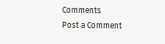Comments
Post a Comment